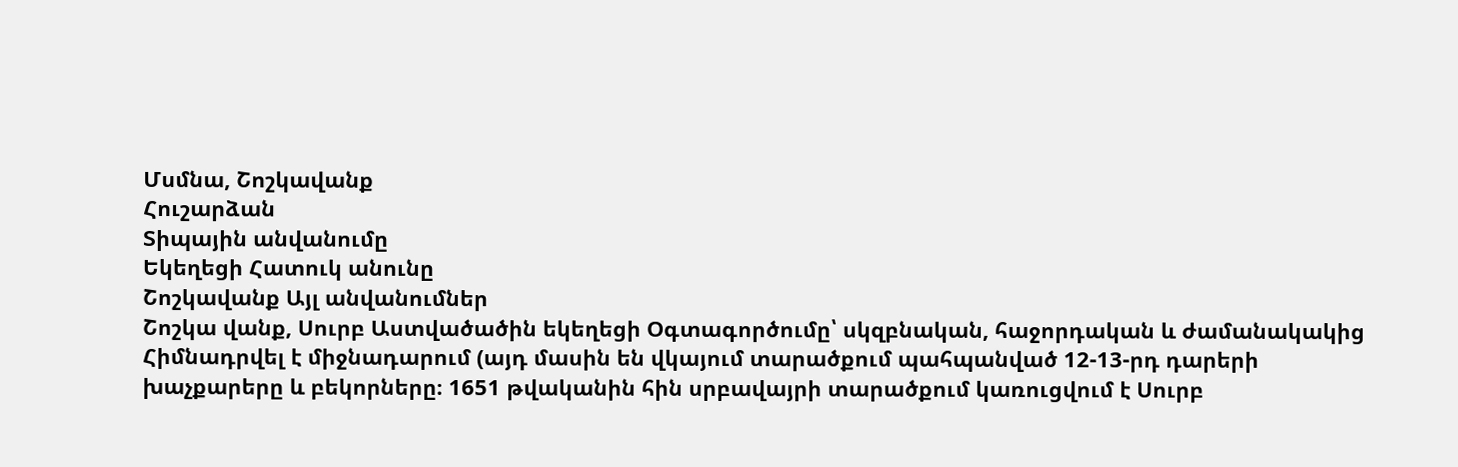Մսմնա, Շոշկավանք
Հուշարձան
Տիպային անվանումը
Եկեղեցի Հատուկ անունը
Շոշկավանք Այլ անվանումներ
Շոշկա վանք, Սուրբ Աստվածածին եկեղեցի Օգտագործումը՝ սկզբնական, հաջորդական և ժամանակակից
Հիմնադրվել է միջնադարում (այդ մասին են վկայում տարածքում պահպանված 12-13-րդ դարերի խաչքարերը և բեկորները։ 1651 թվականին հին սրբավայրի տարածքում կառուցվում է Սուրբ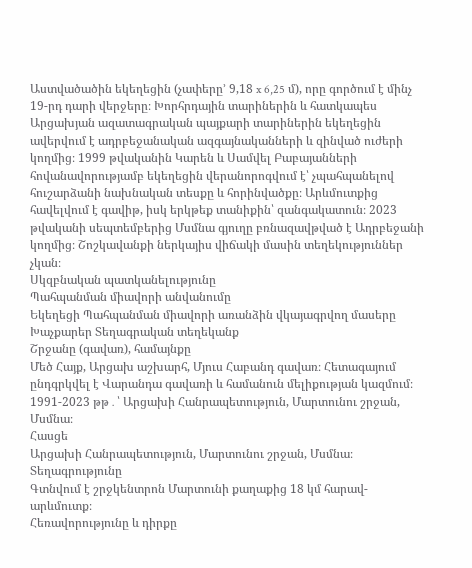Աստվածածին եկեղեցին (չափերը’ 9,18 x 6,25 մ), որը գործում է մինչ 19-րդ դարի վերջերը։ Խորհրդային տարիներին և հատկապես Արցախյան ազատագրական պայքարի տարիներին եկեղեցին ավերվում է ադրբեջանական ազգայնականների և զինված ուժերի կողմից։ 1999 թվականին Կարեն և Սամվել Բաբայանների հովանավորությամբ եկեղեցին վերանորոգվում է՝ չպահպանելով հուշարձանի նախնական տեսքը և հորինվածքը։ Արևմուտքից հավելվում է գավիթ, իսկ երկթեք տանիքին՝ զանգակատուն։ 2023 թվականի սեպտեմբերից Մսմնա գյուղը բռնազավթված է Ադրբեջանի կողմից։ Շոշկավանքի ներկայիս վիճակի մասին տեղեկություններ չկան։
Սկզբնական պատկանելությունը
Պահպանման միավորի անվանումը
Եկեղեցի Պահպանման միավորի առանձին վկայագրվող մասերը
Խաչքարեր Տեղագրական տեղեկանք
Շրջանը (գավառ), համայնքը
Մեծ Հայք, Արցախ աշխարհ, Մյուս Հաբանդ գավառ։ Հետագայում ընդգրկվել է Վարանդա գավառի և համանուն մելիքության կազմում։ 1991-2023 թթ․՝ Արցախի Հանրապետություն, Մարտունու շրջան, Մսմնա։
Հասցե
Արցախի Հանրապետություն, Մարտունու շրջան, Մսմնա։
Տեղագրությունը
Գտնվում է շրջկենտրոն Մարտունի քաղաքից 18 կմ հարավ-արևմուտք։
Հեռավորությունը և դիրքը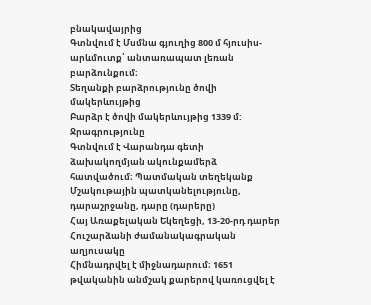բնակավայրից
Գտնվում է Մսմնա գյուղից 800 մ հյուսիս-արևմուտք՝ անտառապատ լեռան բարձունքում։
Տեղանքի բարձրությունը ծովի մակերևույթից
Բարձր է ծովի մակերևույթից 1339 մ: Ջրագրությունը
Գտնվում է Վարանդա գետի ձախակողմյան ակունքամերձ հատվածում։ Պատմական տեղեկանք
Մշակութային պատկանելությունը, դարաշրջանը, դարը (դարերը)
Հայ Առաքելական Եկեղեցի, 13-20-րդ դարեր
Հուշարձանի ժամանակագրական աղյուսակը
Հիմնադրվել է միջնադարում։ 1651 թվականին անմշակ քարերով կառուցվել է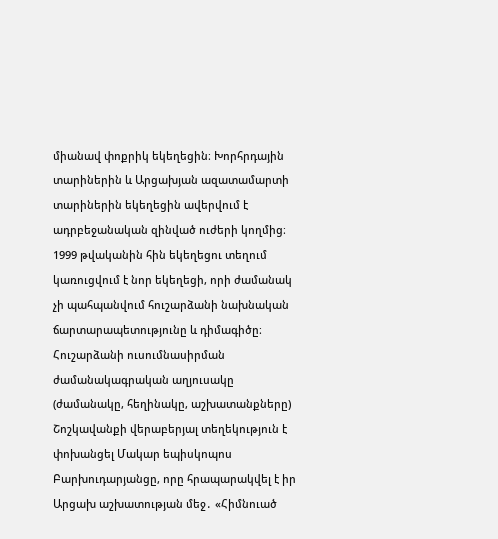միանավ փոքրիկ եկեղեցին։ Խորհրդային տարիներին և Արցախյան ազատամարտի տարիներին եկեղեցին ավերվում է ադրբեջանական զինված ուժերի կողմից։ 1999 թվականին հին եկեղեցու տեղում կառուցվում է նոր եկեղեցի, որի ժամանակ չի պահպանվում հուշարձանի նախնական ճարտարապետությունը և դիմագիծը։ Հուշարձանի ուսումնասիրման ժամանակագրական աղյուսակը (ժամանակը, հեղինակը, աշխատանքները)
Շոշկավանքի վերաբերյալ տեղեկություն է փոխանցել Մակար եպիսկոպոս Բարխուդարյանցը, որը հրապարակվել է իր Արցախ աշխատության մեջ․ «Հիմնուած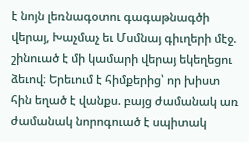է նոյն լեռնագօտու գագաթնագծի վերայ, Խաչմաչ եւ Մսմնայ գիւղերի մէջ. շինուած է մի կամարի վերայ եկեղեցու ձեւով։ Երեւում է հիմքերից՝ որ խիստ հին եղած է վանքս. բայց ժամանակ առ ժամանակ նորոգուած է սպիտակ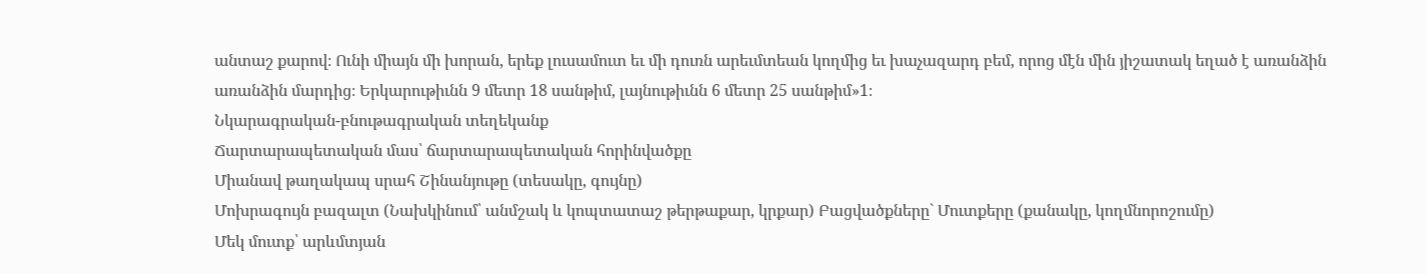անտաշ քարով։ Ունի միայն մի խորան, երեք լուսամուտ եւ մի դուռն արեւմտեան կողմից եւ խաչազարդ բեմ, որոց մէն մին յիշատակ եղած է առանձին առանձին մարդից։ Երկարութիւնն 9 մետր 18 սանթիմ, լայնութիւնն 6 մետր 25 սանթիմ»1։
Նկարագրական-բնութագրական տեղեկանք
Ճարտարապետական մաս՝ ճարտարապետական հորինվածքը
Միանավ թաղակապ սրահ Շինանյութը (տեսակը, գույնը)
Մոխրագույն բազալտ (Նախկինում՝ անմշակ և կոպտատաշ թերթաքար, կրքար) Բացվածքները` Մուտքերը (քանակը, կողմնորոշումը)
Մեկ մուտք՝ արևմտյան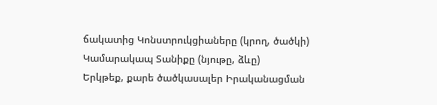ճակատից Կոնստրուկցիաները (կրող, ծածկի)
Կամարակապ Տանիքը (նյութը, ձևը)
Երկթեք, քարե ծածկասալեր Իրականացման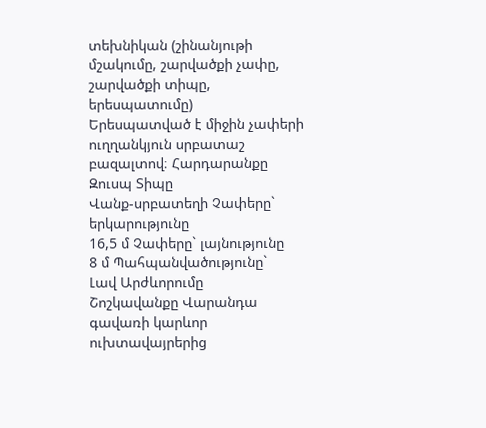տեխնիկան (շինանյութի մշակումը, շարվածքի չափը, շարվածքի տիպը, երեսպատումը)
Երեսպատված է միջին չափերի ուղղանկյուն սրբատաշ բազալտով։ Հարդարանքը
Զուսպ Տիպը
Վանք-սրբատեղի Չափերը` երկարությունը
16,5 մ Չափերը` լայնությունը
8 մ Պահպանվածությունը`
Լավ Արժևորումը
Շոշկավանքը Վարանդա գավառի կարևոր ուխտավայրերից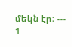մեկն էր։ ---
1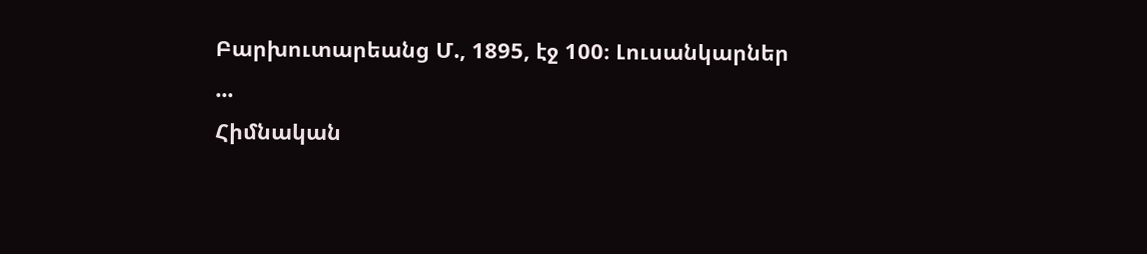Բարխուտարեանց Մ., 1895, էջ 100։ Լուսանկարներ
...
Հիմնական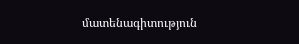մատենագիտություն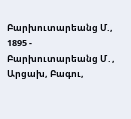Բարխուտարեանց Մ., 1895 - Բարխուտարեանց Մ․, Արցախ, Բագու,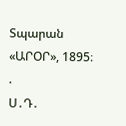Տպարան «ԱՐՕՐ», 1895։ .
Ս․Դ․